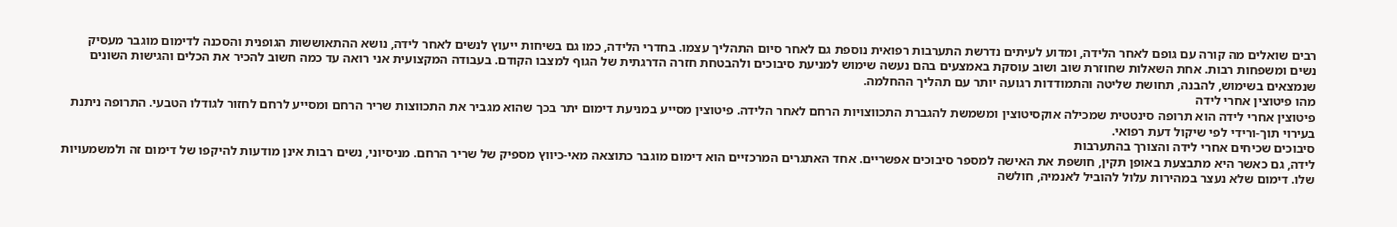רבים שואלים מה קורה עם גופם לאחר הלידה, ומדוע לעיתים נדרשת התערבות רפואית נוספת גם לאחר סיום התהליך עצמו. בחדרי הלידה, כמו גם בשיחות ייעוץ לנשים לאחר לידה, נושא ההתאוששות הגופנית והסכנה לדימום מוגבר מעסיק נשים ומשפחות רבות. אחת השאלות שחוזרת שוב ושוב עוסקת באמצעים בהם נעשה שימוש למניעת סיבוכים ולהבטחת חזרה הדרגתית של הגוף למצבו הקודם. בעבודה המקצועית אני רואה עד כמה חשוב להכיר את הכלים והגישות השונים שנמצאים בשימוש, להבנה, תחושת שליטה והתמודדות רגועה יותר עם תהליך ההחלמה.
מהו פיטוצין אחרי לידה
פיטוצין אחרי לידה הוא תרופה סינטטית שמכילה אוקסיטוצין ומשמשת להגברת התכווצויות הרחם לאחר הלידה. פיטוצין מסייע במניעת דימום יתר בכך שהוא מגביר את התכווצות שריר הרחם ומסייע לרחם לחזור לגודלו הטבעי. התרופה ניתנת בעירוי תוך-ורידי לפי שיקול דעת רפואי.
סיבוכים שכיחים אחרי לידה והצורך בהתערבות
לידה, גם כאשר היא מתבצעת באופן תקין, חושפת את האישה למספר סיבוכים אפשריים. אחד האתגרים המרכזיים הוא דימום מוגבר כתוצאה מאי-כיווץ מספיק של שריר הרחם. מניסיוני, נשים רבות אינן מודעות להיקפו של דימום זה ולמשמעויות שלו. דימום שלא נעצר במהירות עלול להוביל לאנמיה, חולשה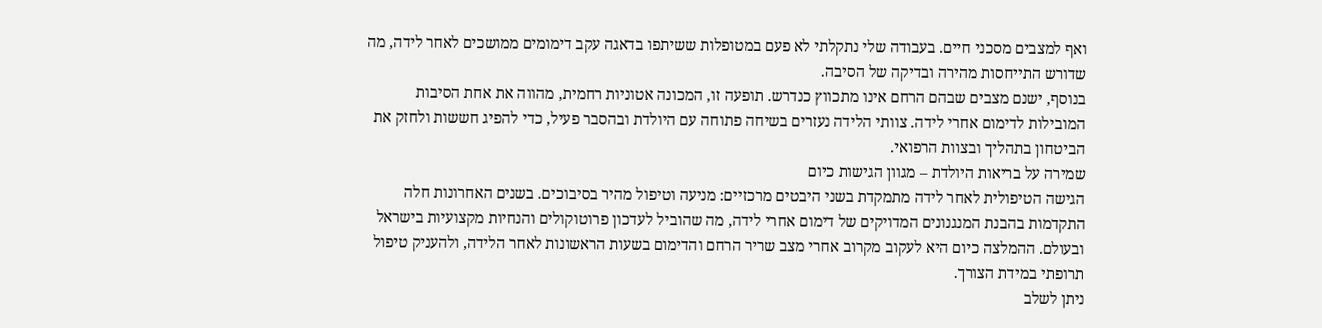ואף למצבים מסכני חיים. בעבודה שלי נתקלתי לא פעם במטופלות ששיתפו בדאגה עקב דימומים ממושכים לאחר לידה, מה שדורש התייחסות מהירה ובדיקה של הסיבה.
בנוסף, ישנם מצבים שבהם הרחם אינו מתכווץ כנדרש. תופעה זו, המכונה אטוניות רחמית, מהווה את אחת הסיבות המובילות לדימום אחרי לידה. צוותי הלידה נעזרים בשיחה פתוחה עם היולדת ובהסבר פעיל, כדי להפיג חששות ולחזק את הביטחון בתהליך ובצוות הרפואי.
שמירה על בריאות היולדת – מגוון הגישות כיום
הגישה הטיפולית לאחר לידה מתמקדת בשני היבטים מרכזיים: מניעה וטיפול מהיר בסיבוכים. בשנים האחרונות חלה התקדמות בהבנת המנגנונים המדויקים של דימום אחרי לידה, מה שהוביל לעדכון פרוטוקולים והנחיות מקצועיות בישראל ובעולם. ההמלצה כיום היא לעקוב מקרוב אחרי מצב שריר הרחם והדימום בשעות הראשונות לאחר הלידה, ולהעניק טיפול תרופתי במידת הצורך.
ניתן לשלב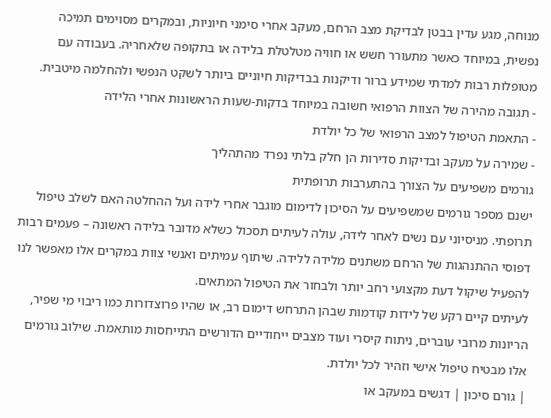מנוחה, מגע עדין בבטן לבדיקת מצב הרחם, מעקב אחרי סימני חיוניות, ובמקרים מסוימים תמיכה נפשית, במיוחד כאשר מתעורר חשש או חוויה מטלטלת בלידה או בתקופה שלאחריה. בעבודה עם מטופלות רבות למדתי שמידע ברור ודיקנות בבדיקות חיוניים ביותר לשקט הנפשי ולהחלמה מיטבית.
- תגובה מהירה של הצוות הרפואי חשובה במיוחד בדקות-שעות הראשונות אחרי הלידה
- התאמת הטיפול למצב הרפואי של כל יולדת
- שמירה על מעקב ובדיקות סדירות הן חלק בלתי נפרד מהתהליך
גורמים משפיעים על הצורך בהתערבות תרופתית
ישנם מספר גורמים שמשפיעים על הסיכון לדימום מוגבר אחרי לידה ועל ההחלטה האם לשלב טיפול תרופתי. מניסיוני עם נשים לאחר לידה, עולה לעיתים תסכול כשלא מדובר בלידה ראשונה – פעמים רבות דפוסי ההתנהגות של הרחם משתנים מלידה ללידה. שיתוף עמיתים ואנשי צוות במקרים אלו מאפשר לנו להפעיל שיקול דעת מקצועי רחב יותר ולבחור את הטיפול המתאים.
לעיתים קיים רקע של לידות קודמות שבהן התרחש דימום רב, או שהיו פרוצדורות כמו ריבוי מי שפיר, הריונות מרובי עוברים, ניתוח קיסרי ועוד מצבים ייחודיים הדורשים התייחסות מותאמת. שילוב גורמים אלו מבטיח טיפול אישי וזהיר לכל יולדת.
| גורם סיכון | דגשים במעקב או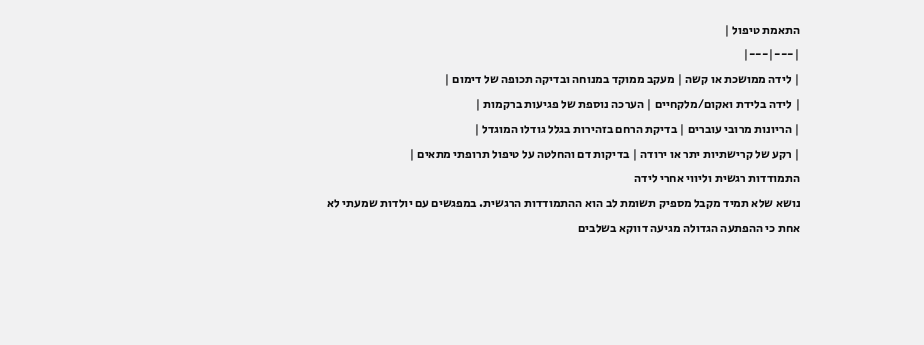התאמת טיפול |
|---|---|
| לידה ממושכת או קשה | מעקב ממוקד במנוחה ובדיקה תכופה של דימום |
| לידה בלידת ואקום/מלקחיים | הערכה נוספת של פגיעות ברקמות |
| הריונות מרובי עוברים | בדיקת הרחם בזהירות בגלל גודלו המוגדל |
| רקע של קרישתיות יתר או ירודה | בדיקות דם והחלטה על טיפול תרופתי מתאים |
התמודדות רגשית וליווי אחרי לידה
נושא שלא תמיד מקבל מספיק תשומת לב הוא ההתמודדות הרגשית. במפגשים עם יולדות שמעתי לא אחת כי ההפתעה הגדולה מגיעה דווקא בשלבים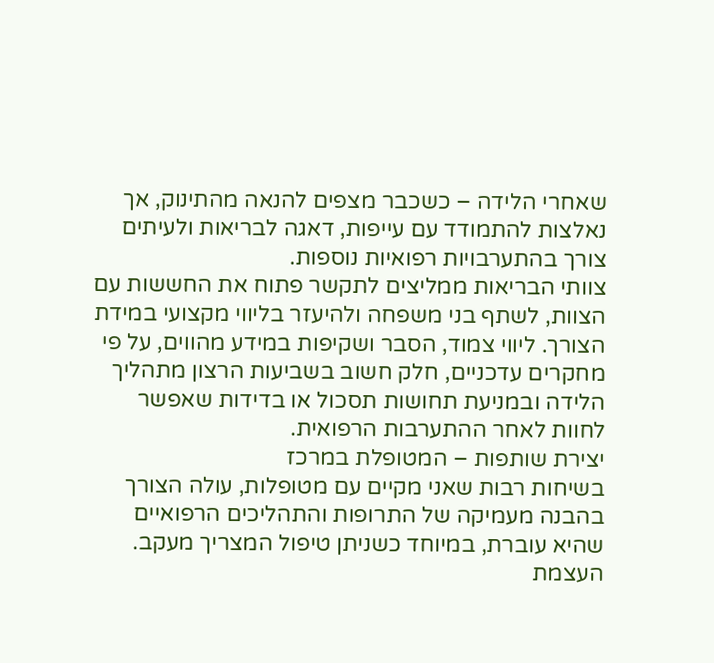שאחרי הלידה – כשכבר מצפים להנאה מהתינוק, אך נאלצות להתמודד עם עייפות, דאגה לבריאות ולעיתים צורך בהתערבויות רפואיות נוספות.
צוותי הבריאות ממליצים לתקשר פתוח את החששות עם הצוות, לשתף בני משפחה ולהיעזר בליווי מקצועי במידת הצורך. ליווי צמוד, הסבר ושקיפות במידע מהווים, על פי מחקרים עדכניים, חלק חשוב בשביעות הרצון מתהליך הלידה ובמניעת תחושות תסכול או בדידות שאפשר לחוות לאחר ההתערבות הרפואית.
יצירת שותפות – המטופלת במרכז
בשיחות רבות שאני מקיים עם מטופלות, עולה הצורך בהבנה מעמיקה של התרופות והתהליכים הרפואיים שהיא עוברת, במיוחד כשניתן טיפול המצריך מעקב. העצמת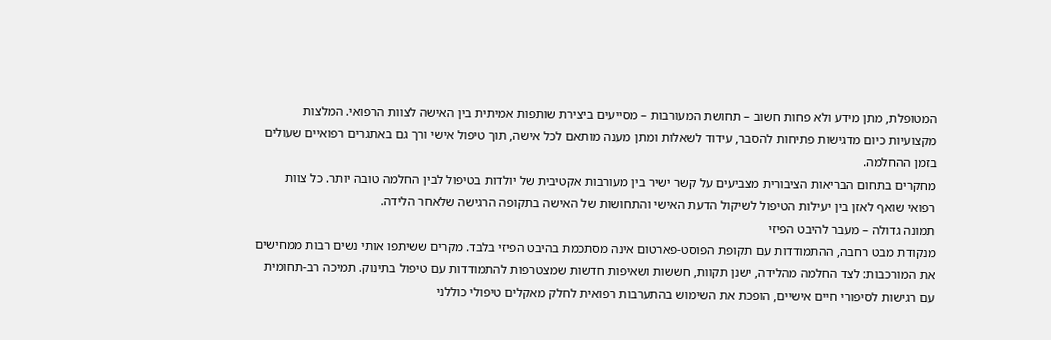המטופלת, מתן מידע ולא פחות חשוב – תחושת המעורבות – מסייעים ביצירת שותפות אמיתית בין האישה לצוות הרפואי. המלצות מקצועיות כיום מדגישות פתיחות להסבר, עידוד לשאלות ומתן מענה מותאם לכל אישה, תוך טיפול אישי ורך גם באתגרים רפואיים שעולים בזמן ההחלמה.
מחקרים בתחום הבריאות הציבורית מצביעים על קשר ישיר בין מעורבות אקטיבית של יולדות בטיפול לבין החלמה טובה יותר. כל צוות רפואי שואף לאזן בין יעילות הטיפול לשיקול הדעת האישי והתחושות של האישה בתקופה הרגישה שלאחר הלידה.
תמונה גדולה – מעבר להיבט הפיזי
מנקודת מבט רחבה, ההתמודדות עם תקופת הפוסט-פארטום אינה מסתכמת בהיבט הפיזי בלבד. מקרים ששיתפו אותי נשים רבות ממחישים את המורכבות: לצד החלמה מהלידה, ישנן תקוות, חששות ושאיפות חדשות שמצטרפות להתמודדות עם טיפול בתינוק. תמיכה רב-תחומית עם רגישות לסיפורי חיים אישיים, הופכת את השימוש בהתערבות רפואית לחלק מאקלים טיפולי כוללני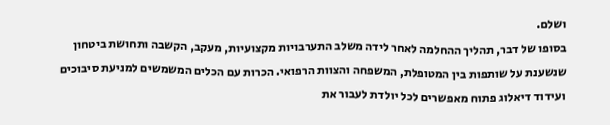ושלם.
בסופו של דבר, תהליך ההחלמה לאחר לידה משלב התערבויות מקצועיות, מעקב, הקשבה ותחושת ביטחון שנשענת על שותפות בין המטופלת, המשפחה והצוות הרפואי. הכרות עם הכלים המשמשים למניעת סיבוכים ועידוד דיאלוג פתוח מאפשרים לכל יולדת לעבור את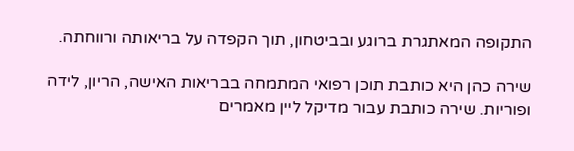התקופה המאתגרת ברוגע ובביטחון, תוך הקפדה על בריאותה ורווחתה.

שירה כהן היא כותבת תוכן רפואי המתמחה בבריאות האישה, הריון, לידה ופוריות. שירה כותבת עבור מדיקל ליין מאמרים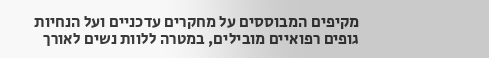מקיפים המבוססים על מחקרים עדכניים ועל הנחיות גופים רפואיים מובילים, במטרה ללוות נשים לאורך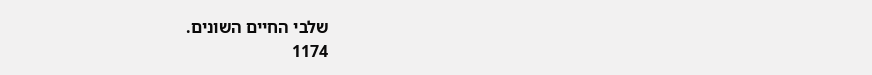שלבי החיים השונים.
1174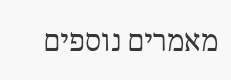מאמרים נוספים